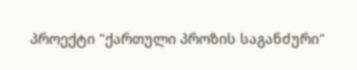პროექტი "ქართული პროზის საგანძური"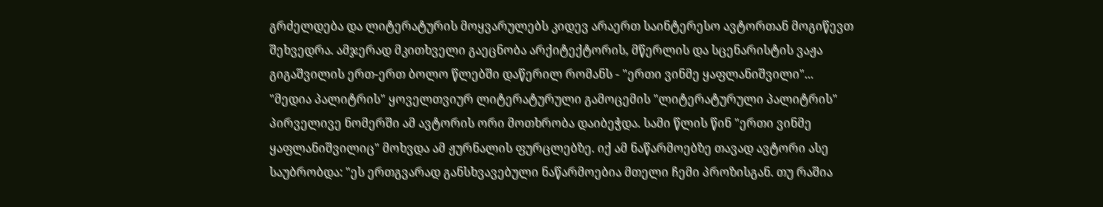გრძელდება და ლიტერატურის მოყვარულებს კიდევ არაერთ საინტერესო ავტორთან მოგიწევთ შეხვედრა. ამჯერად მკითხველი გაეცნობა არქიტექტორის, მწერლის და სცენარისტის ვაჟა გიგაშვილის ერთ-ერთ ბოლო წლებში დაწერილ რომანს - "ერთი ვინმე ყაფლანიშვილი"...
"მედია პალიტრის" ყოველთვიურ ლიტერატურული გამოცემის "ლიტერატურული პალიტრის" პირველივე ნომერში ამ ავტორის ორი მოთხრობა დაიბეჭდა. სამი წლის წინ "ერთი ვინმე ყაფლანიშვილიც" მოხვდა ამ ჟურნალის ფურცლებზე. იქ ამ ნაწარმოებზე თავად ავტორი ასე საუბრობდა: "ეს ერთგვარად განსხვავებული ნაწარმოებია მთელი ჩემი პროზისგან. თუ რაშია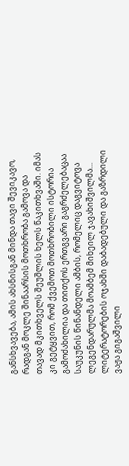განსხვავება, ამის ახსნისგან მინდა თავი შევიკავო, რადგან მოკლე შინაარსის მოთხრობა გამოვა და თავად მკითხველს შეუშლის ხელს წაკითხვაში. იმას კი გეტყვით, რომ ქვემოთ მოთხრობილი ისტორია გამოძახილია და თითქოს ერთგვარი გაგრძელებაცაა საუკუნის წინანდელი ამბის, რომელიც დაგვიტოვა ლეგენდარულმა მოამბემ მიხეილ ჯავახიშვილმა...
ლიტერატორების ოჯახში დაბადებული და გაზრდილი ვაჟა გიგაშვილი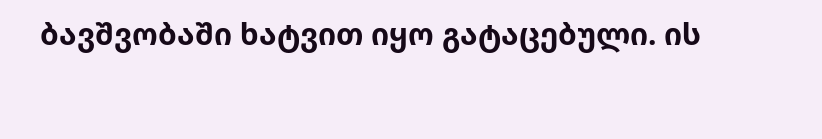ბავშვობაში ხატვით იყო გატაცებული. ის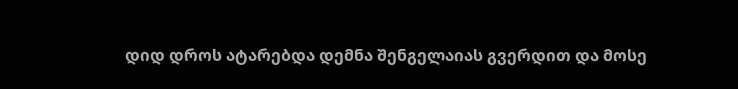დიდ დროს ატარებდა დემნა შენგელაიას გვერდით და მოსე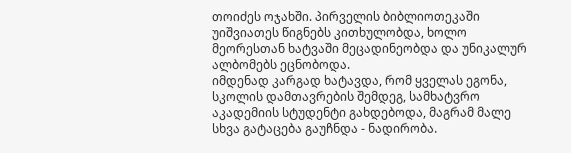თოიძეს ოჯახში. პირველის ბიბლიოთეკაში უიშვიათეს წიგნებს კითხულობდა, ხოლო მეორესთან ხატვაში მეცადინეობდა და უნიკალურ ალბომებს ეცნობოდა.
იმდენად კარგად ხატავდა, რომ ყველას ეგონა, სკოლის დამთავრების შემდეგ, სამხატვრო აკადემიის სტუდენტი გახდებოდა, მაგრამ მალე სხვა გატაცება გაუჩნდა - ნადირობა.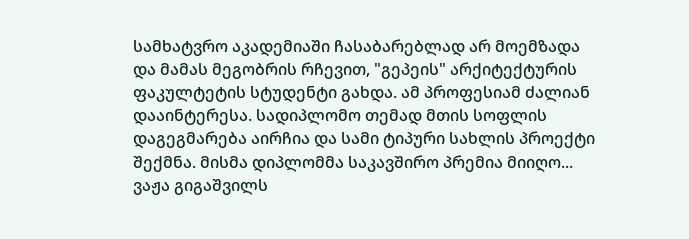სამხატვრო აკადემიაში ჩასაბარებლად არ მოემზადა და მამას მეგობრის რჩევით, "გეპეის" არქიტექტურის ფაკულტეტის სტუდენტი გახდა. ამ პროფესიამ ძალიან დააინტერესა. სადიპლომო თემად მთის სოფლის დაგეგმარება აირჩია და სამი ტიპური სახლის პროექტი შექმნა. მისმა დიპლომმა საკავშირო პრემია მიიღო...
ვაჟა გიგაშვილს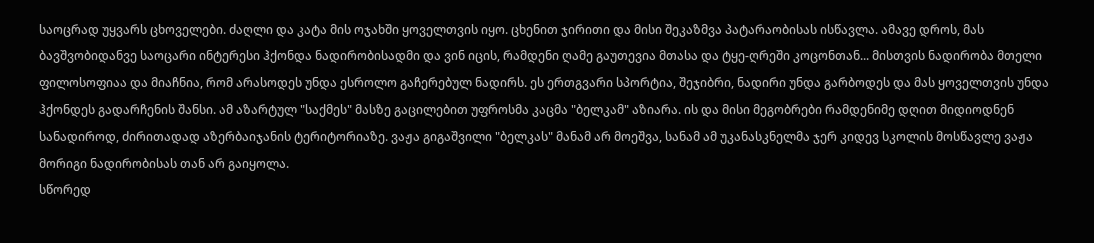საოცრად უყვარს ცხოველები. ძაღლი და კატა მის ოჯახში ყოველთვის იყო. ცხენით ჯირითი და მისი შეკაზმვა პატარაობისას ისწავლა. ამავე დროს, მას ბავშვობიდანვე საოცარი ინტერესი ჰქონდა ნადირობისადმი და ვინ იცის, რამდენი ღამე გაუთევია მთასა და ტყე-ღრეში კოცონთან... მისთვის ნადირობა მთელი ფილოსოფიაა და მიაჩნია, რომ არასოდეს უნდა ესროლო გაჩერებულ ნადირს. ეს ერთგვარი სპორტია, შეჯიბრი, ნადირი უნდა გარბოდეს და მას ყოველთვის უნდა ჰქონდეს გადარჩენის შანსი. ამ აზარტულ "საქმეს" მასზე გაცილებით უფროსმა კაცმა "ბელკამ" აზიარა. ის და მისი მეგობრები რამდენიმე დღით მიდიოდნენ სანადიროდ, ძირითადად აზერბაიჯანის ტერიტორიაზე. ვაჟა გიგაშვილი "ბელკას" მანამ არ მოეშვა, სანამ ამ უკანასკნელმა ჯერ კიდევ სკოლის მოსწავლე ვაჟა მორიგი ნადირობისას თან არ გაიყოლა.
სწორედ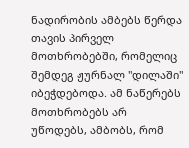ნადირობის ამბებს წერდა თავის პირველ მოთხრობებში, რომელიც შემდეგ ჟურნალ "დილაში" იბეჭდებოდა. ამ ნაწერებს მოთხრობებს არ უწოდებს, ამბობს, რომ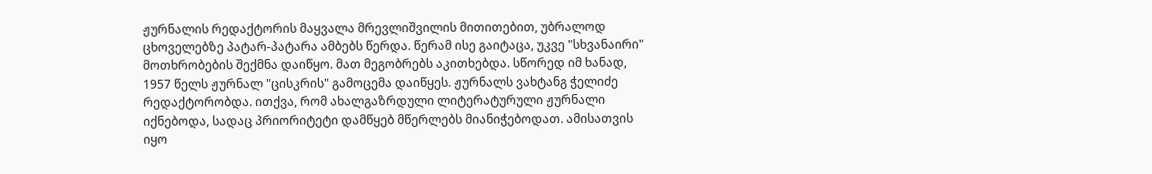ჟურნალის რედაქტორის მაყვალა მრევლიშვილის მითითებით, უბრალოდ ცხოველებზე პატარ-პატარა ამბებს წერდა. წერამ ისე გაიტაცა, უკვე "სხვანაირი" მოთხრობების შექმნა დაიწყო. მათ მეგობრებს აკითხებდა. სწორედ იმ ხანად, 1957 წელს ჟურნალ "ცისკრის" გამოცემა დაიწყეს. ჟურნალს ვახტანგ ჭელიძე რედაქტორობდა. ითქვა, რომ ახალგაზრდული ლიტერატურული ჟურნალი იქნებოდა, სადაც პრიორიტეტი დამწყებ მწერლებს მიანიჭებოდათ. ამისათვის იყო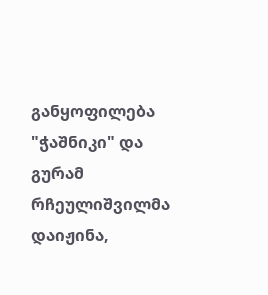განყოფილება "ჭაშნიკი" და გურამ რჩეულიშვილმა დაიჟინა,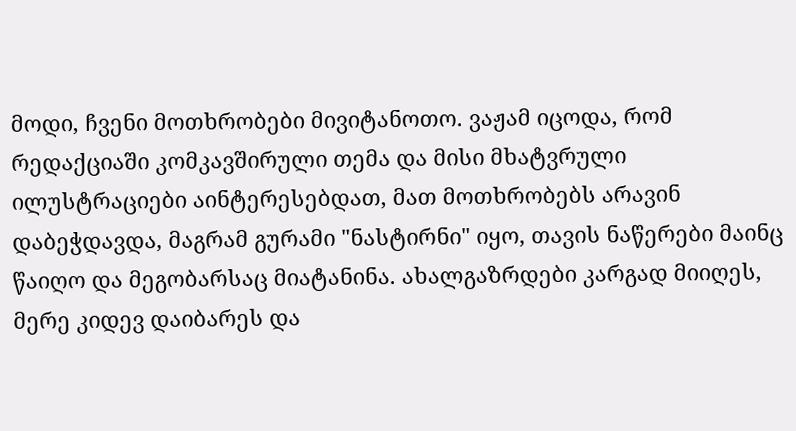მოდი, ჩვენი მოთხრობები მივიტანოთო. ვაჟამ იცოდა, რომ რედაქციაში კომკავშირული თემა და მისი მხატვრული ილუსტრაციები აინტერესებდათ, მათ მოთხრობებს არავინ დაბეჭდავდა, მაგრამ გურამი "ნასტირნი" იყო, თავის ნაწერები მაინც წაიღო და მეგობარსაც მიატანინა. ახალგაზრდები კარგად მიიღეს, მერე კიდევ დაიბარეს და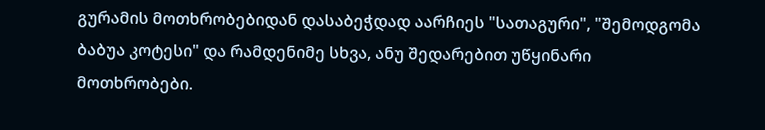გურამის მოთხრობებიდან დასაბეჭდად აარჩიეს "სათაგური", "შემოდგომა ბაბუა კოტესი" და რამდენიმე სხვა, ანუ შედარებით უწყინარი მოთხრობები.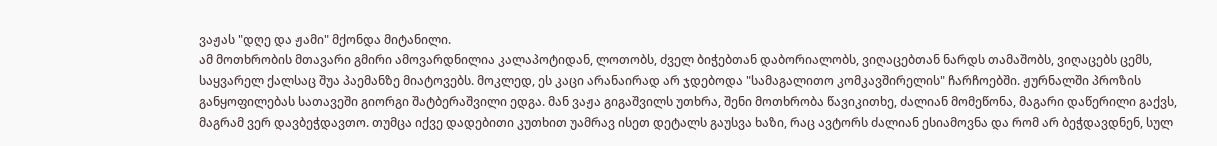ვაჟას "დღე და ჟამი" მქონდა მიტანილი.
ამ მოთხრობის მთავარი გმირი ამოვარდნილია კალაპოტიდან, ლოთობს, ძველ ბიჭებთან დაბორიალობს, ვიღაცებთან ნარდს თამაშობს, ვიღაცებს ცემს, საყვარელ ქალსაც შუა პაემანზე მიატოვებს. მოკლედ, ეს კაცი არანაირად არ ჯდებოდა "სამაგალითო კომკავშირელის" ჩარჩოებში. ჟურნალში პროზის განყოფილებას სათავეში გიორგი შატბერაშვილი ედგა. მან ვაჟა გიგაშვილს უთხრა, შენი მოთხრობა წავიკითხე, ძალიან მომეწონა, მაგარი დაწერილი გაქვს, მაგრამ ვერ დავბეჭდავთო. თუმცა იქვე დადებითი კუთხით უამრავ ისეთ დეტალს გაუსვა ხაზი, რაც ავტორს ძალიან ესიამოვნა და რომ არ ბეჭდავდნენ, სულ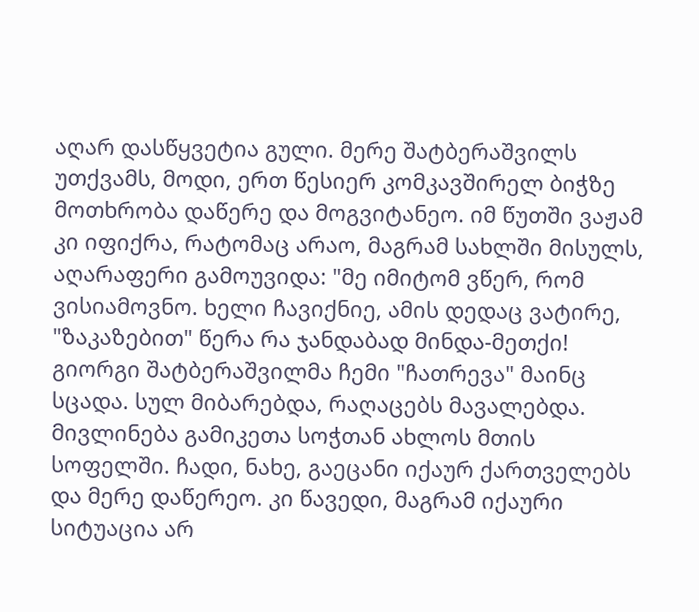აღარ დასწყვეტია გული. მერე შატბერაშვილს უთქვამს, მოდი, ერთ წესიერ კომკავშირელ ბიჭზე მოთხრობა დაწერე და მოგვიტანეო. იმ წუთში ვაჟამ კი იფიქრა, რატომაც არაო, მაგრამ სახლში მისულს, აღარაფერი გამოუვიდა: "მე იმიტომ ვწერ, რომ ვისიამოვნო. ხელი ჩავიქნიე, ამის დედაც ვატირე, "ზაკაზებით" წერა რა ჯანდაბად მინდა-მეთქი! გიორგი შატბერაშვილმა ჩემი "ჩათრევა" მაინც სცადა. სულ მიბარებდა, რაღაცებს მავალებდა. მივლინება გამიკეთა სოჭთან ახლოს მთის სოფელში. ჩადი, ნახე, გაეცანი იქაურ ქართველებს და მერე დაწერეო. კი წავედი, მაგრამ იქაური სიტუაცია არ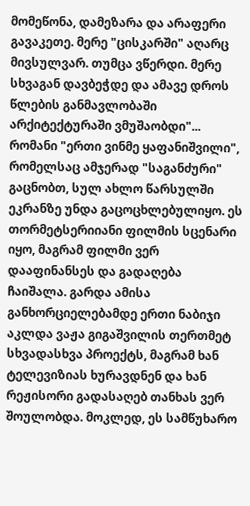მომეწონა, დამეზარა და არაფერი გავაკეთე. მერე "ცისკარში" აღარც მივსულვარ. თუმცა ვწერდი. მერე სხვაგან დავბეჭდე და ამავე დროს წლების განმავლობაში არქიტექტურაში ვმუშაობდი"...
რომანი "ერთი ვინმე ყაფანიშვილი", რომელსაც ამჯერად "საგანძური" გაცნობთ, სულ ახლო წარსულში ეკრანზე უნდა გაცოცხლებულიყო. ეს თორმეტსერიიანი ფილმის სცენარი იყო, მაგრამ ფილმი ვერ დააფინანსეს და გადაღება ჩაიშალა. გარდა ამისა განხორციელებამდე ერთი ნაბიჯი აკლდა ვაჟა გიგაშვილის თერთმეტ სხვადასხვა პროექტს, მაგრამ ხან ტელევიზიას ხურავდნენ და ხან რეჟისორი გადასაღებ თანხას ვერ შოულობდა. მოკლედ, ეს სამწუხარო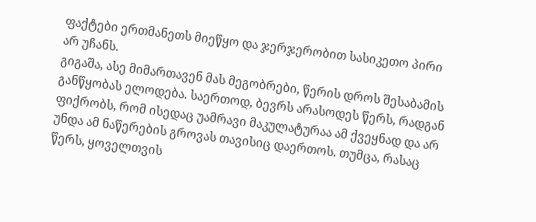ფაქტები ერთმანეთს მიეწყო და ჯერჯერობით სასიკეთო პირი არ უჩანს.
გიგაშა, ასე მიმართავენ მას მეგობრები, წერის დროს შესაბამის განწყობას ელოდება. საერთოდ, ბევრს არასოდეს წერს, რადგან ფიქრობს, რომ ისედაც უამრავი მაკულატურაა ამ ქვეყნად და არ უნდა ამ ნაწერების გროვას თავისიც დაერთოს. თუმცა, რასაც წერს, ყოველთვის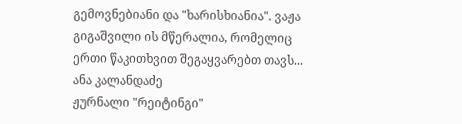გემოვნებიანი და "ხარისხიანია". ვაჟა გიგაშვილი ის მწერალია, რომელიც ერთი წაკითხვით შეგაყვარებთ თავს...
ანა კალანდაძე
ჟურნალი "რეიტინგი"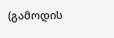(გამოდის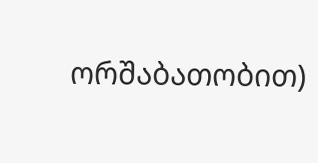ორშაბათობით)